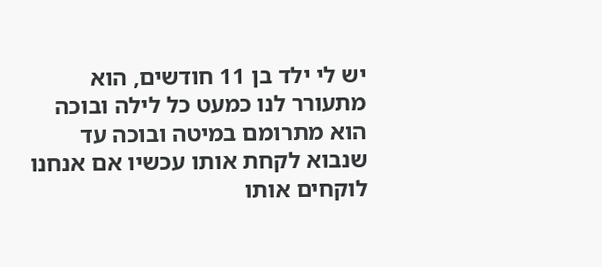יש לי ילד בן 11 חודשים, הוא מתעורר לנו כמעט כל לילה ובוכה הוא מתרומם במיטה ובוכה עד שנבוא לקחת אותו עכשיו אם אנחנו לוקחים אותו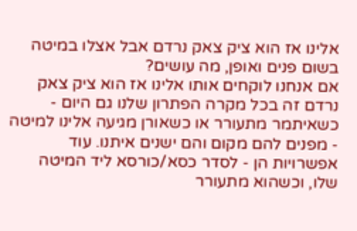אלינו אז הוא ציק צאק נרדם אבל אצלו במיטה בשום פנים ואופן, מה עושים?
אם אנחנו לוקחים אותו אלינו אז הוא ציק צאק נרדם זה בכל מקרה הפתרון שלנו גם היום - כשאיתמר מתעורר או כשאורן מגיעה אלינו למיטה - מפנים להם מקום והם ישנים איתנו. עוד אפשרויות הן - לסדר כסא/כורסא ליד המיטה שלו, וכשהוא מתעורר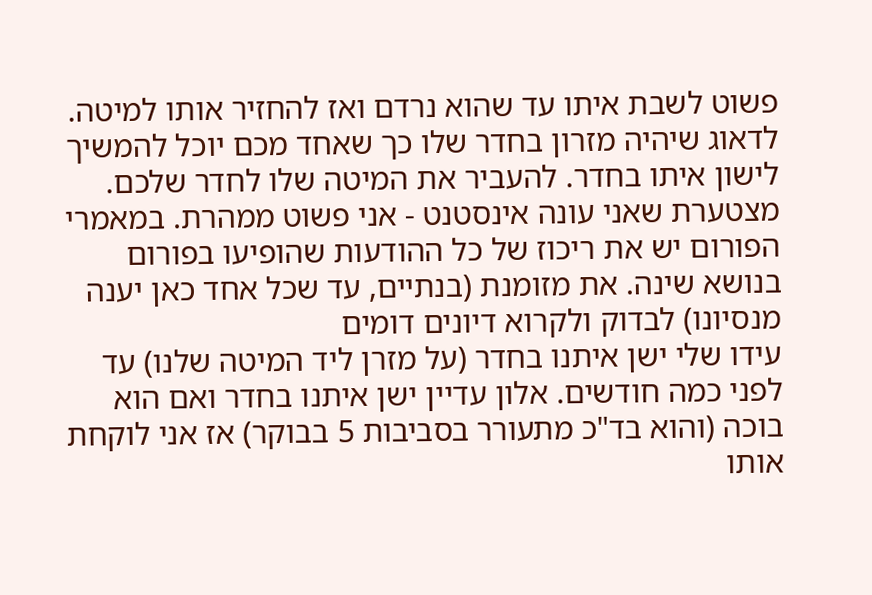פשוט לשבת איתו עד שהוא נרדם ואז להחזיר אותו למיטה. לדאוג שיהיה מזרון בחדר שלו כך שאחד מכם יוכל להמשיך לישון איתו בחדר. להעביר את המיטה שלו לחדר שלכם. מצטערת שאני עונה אינסטנט - אני פשוט ממהרת. במאמרי הפורום יש את ריכוז של כל ההודעות שהופיעו בפורום בנושא שינה. את מזומנת (בנתיים, עד שכל אחד כאן יענה מנסיונו) לבדוק ולקרוא דיונים דומים
עידו שלי ישן איתנו בחדר (על מזרן ליד המיטה שלנו) עד לפני כמה חודשים. אלון עדיין ישן איתנו בחדר ואם הוא בוכה (והוא בד"כ מתעורר בסביבות 5 בבוקר) אז אני לוקחת אותו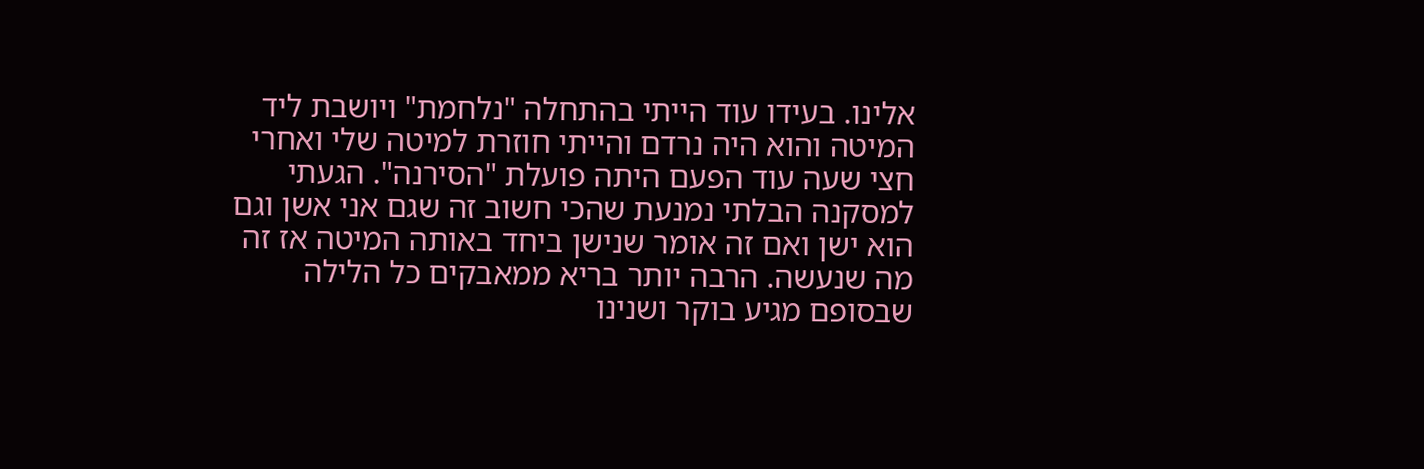אלינו. בעידו עוד הייתי בהתחלה "נלחמת" ויושבת ליד המיטה והוא היה נרדם והייתי חוזרת למיטה שלי ואחרי חצי שעה עוד הפעם היתה פועלת "הסירנה". הגעתי למסקנה הבלתי נמנעת שהכי חשוב זה שגם אני אשן וגם הוא ישן ואם זה אומר שנישן ביחד באותה המיטה אז זה מה שנעשה. הרבה יותר בריא ממאבקים כל הלילה שבסופם מגיע בוקר ושנינו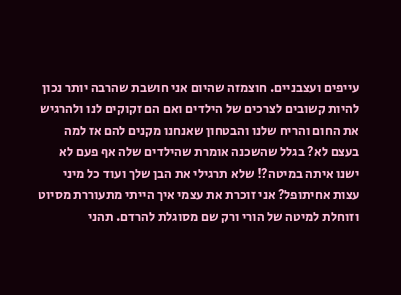עייפים ועצבניים. חוצמזה שהיום אני חושבת שהרבה יותר נכון להיות קשובים לצרכים של הילדים ואם הם זקוקים לנו ולהרגיש את החום והריח שלנו והבטחון שאנחנו מקנים להם אז למה בעצם לא? בגלל שהשכנה אומרת שהילדים שלה אף פעם לא ישנו איתה במיטה?! שלא תרגילי את הבן שלך ועוד כל מיני עצות אחיתופל? אני זוכרת את עצמי איך הייתי מתעוררת מסיוט וזוחלת למיטה של הורי ורק שם מסוגלת להרדם. תהני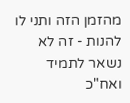מהזמן הזה ותני לו להנות - זה לא נשאר לתמיד ואח"כ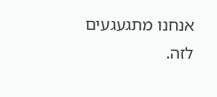אנחנו מתגעגעים לזה.